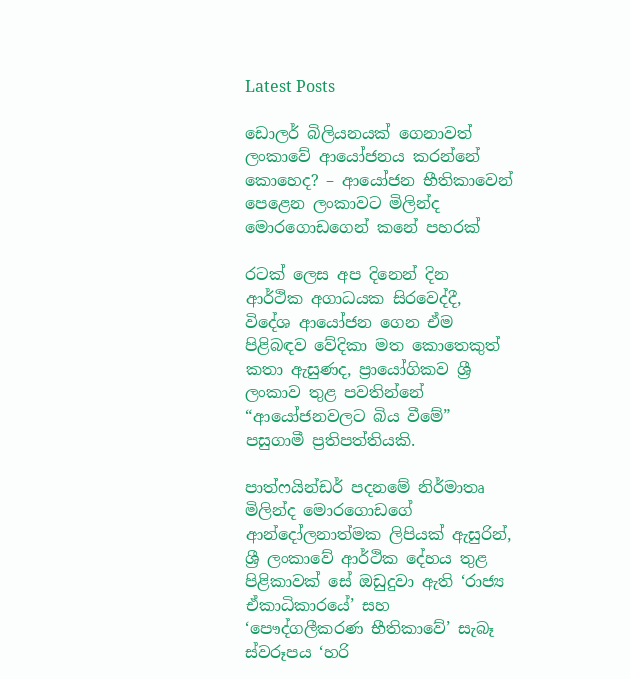Latest Posts

ඩොලර් බිලියනයක් ගෙනාවත් ලංකාවේ ආයෝජනය කරන්නේ කොහෙද? – ආයෝජන භීතිකාවෙන් පෙළෙන ලංකාවට මිලින්ද මොරගොඩගෙන් කනේ පහරක්

රටක් ලෙස අප දිනෙන් දින ආර්ථික අගාධයක සිරවෙද්දී, විදේශ ආයෝජන ගෙන ඒම පිළිබඳව වේදිකා මත කොතෙකුත් කතා ඇසුණද, ප්‍රායෝගිකව ශ්‍රී ලංකාව තුළ පවතින්නේ “ආයෝජනවලට බිය වීමේ” පසුගාමී ප්‍රතිපත්තියකි.

පාත්ෆයින්ඩර් පදනමේ නිර්මාතෘ මිලින්ද මොරගොඩගේ ආන්දෝලනාත්මක ලිපියක් ඇසුරින්, ශ්‍රී ලංකාවේ ආර්ථික දේහය තුළ පිළිකාවක් සේ ඔඩුදුවා ඇති ‘රාජ්‍ය ඒකාධිකාරයේ’ සහ ‘පෞද්ගලීකරණ භීතිකාවේ’ සැබෑ ස්වරූපය ‘හරි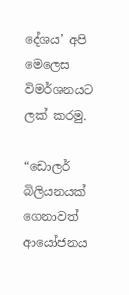දේශය’ අපි මෙලෙස විමර්ශනයට ලක් කරමු.

“ඩොලර් බිලියනයක් ගෙනාවත් ආයෝජනය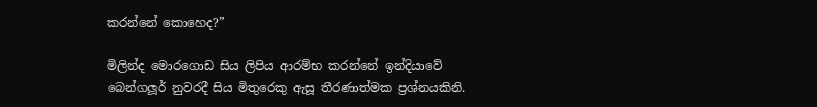කරන්නේ කොහෙද?”

මිලින්ද මොරගොඩ සිය ලිපිය ආරම්භ කරන්නේ ඉන්දියාවේ බෙන්ගලූර් නුවරදී සිය මිතුරෙකු ඇසූ තීරණාත්මක ප්‍රශ්නයකිනි.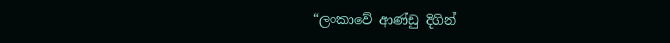“ලංකාවේ ආණ්ඩු දිගින්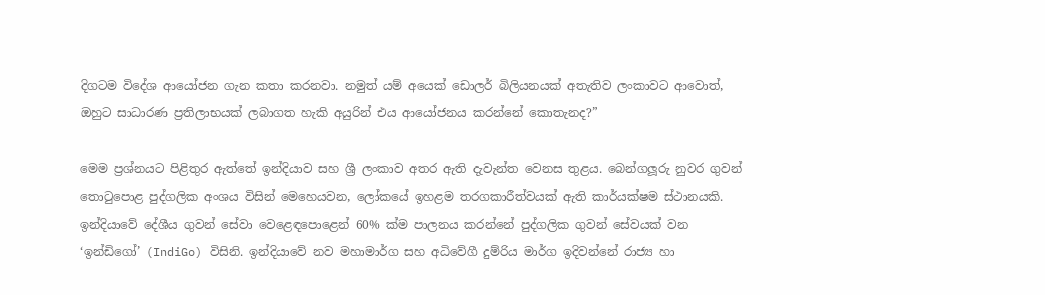දිගටම විදේශ ආයෝජන ගැන කතා කරනවා. නමුත් යම් අයෙක් ඩොලර් බිලියනයක් අතැතිව ලංකාවට ආවොත්, ඔහුට සාධාරණ ප්‍රතිලාභයක් ලබාගත හැකි අයුරින් එය ආයෝජනය කරන්නේ කොතැනද?”

මෙම ප්‍රශ්නයට පිළිතුර ඇත්තේ ඉන්දියාව සහ ශ්‍රී ලංකාව අතර ඇති දැවැන්ත වෙනස තුළය. බෙන්ගලූරු නුවර ගුවන් තොටුපොළ පුද්ගලික අංශය විසින් මෙහෙයවන, ලෝකයේ ඉහළම තරගකාරීත්වයක් ඇති කාර්යක්ෂම ස්ථානයකි. ඉන්දියාවේ දේශීය ගුවන් සේවා වෙළෙඳපොළෙන් 60% ක්ම පාලනය කරන්නේ පුද්ගලික ගුවන් සේවයක් වන ‘ඉන්ඩිගෝ’ (IndiGo) විසිනි. ඉන්දියාවේ නව මහාමාර්ග සහ අධිවේගී දුම්රිය මාර්ග ඉදිවන්නේ රාජ්‍ය හා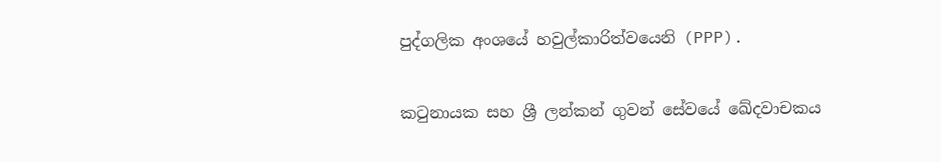පුද්ගලික අංශයේ හවුල්කාරිත්වයෙනි (PPP).

කටුනායක සහ ශ්‍රී ලන්කන් ගුවන් සේවයේ ඛේදවාචකය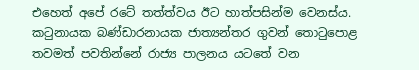එහෙත් අපේ රටේ තත්ත්වය ඊට හාත්පසින්ම වෙනස්ය. කටුනායක බණ්ඩාරනායක ජාත්‍යන්තර ගුවන් තොටුපොළ තවමත් පවතින්නේ රාජ්‍ය පාලනය යටතේ වන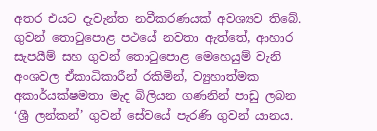අතර එයට දැවැන්ත නවීකරණයක් අවශ්‍යව තිබේ. ගුවන් තොටුපොළ පථයේ නවතා ඇත්තේ, ආහාර සැපයීම් සහ ගුවන් තොටුපොළ මෙහෙයුම් වැනි අංශවල ඒකාධිකාරීන් රකිමින්, ව්‍යුහාත්මක අකාර්යක්ෂමතා මැද බිලියන ගණනින් පාඩු ලබන ‘ශ්‍රී ලන්කන්’ ගුවන් සේවයේ පැරණි ගුවන් යානය.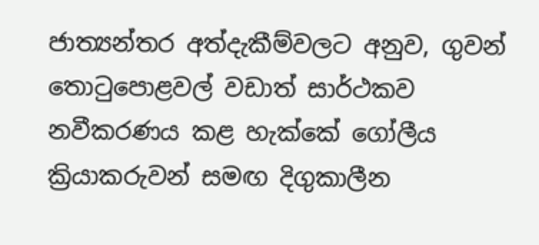ජාත්‍යන්තර අත්දැකීම්වලට අනුව, ගුවන් තොටුපොළවල් වඩාත් සාර්ථකව නවීකරණය කළ හැක්කේ ගෝලීය ක්‍රියාකරුවන් සමඟ දිගුකාලීන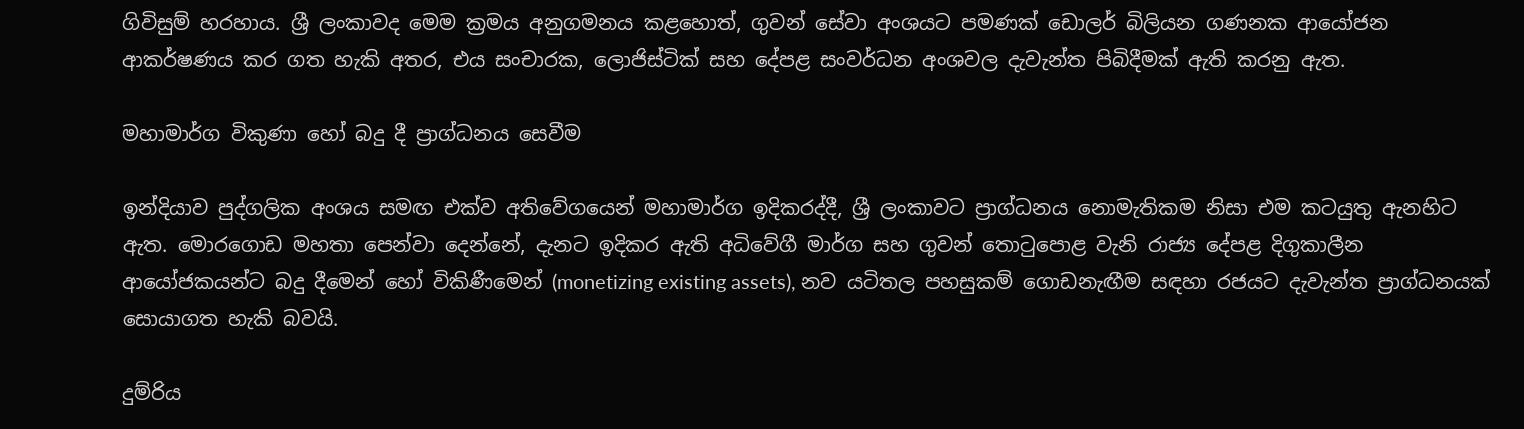ගිවිසුම් හරහාය. ශ්‍රී ලංකාවද මෙම ක්‍රමය අනුගමනය කළහොත්, ගුවන් සේවා අංශයට පමණක් ඩොලර් බිලියන ගණනක ආයෝජන ආකර්ෂණය කර ගත හැකි අතර, එය සංචාරක, ලොජිස්ටික් සහ දේපළ සංවර්ධන අංශවල දැවැන්ත පිබිදීමක් ඇති කරනු ඇත.

මහාමාර්ග විකුණා හෝ බදු දී ප්‍රාග්ධනය සෙවීම

ඉන්දියාව පුද්ගලික අංශය සමඟ එක්ව අතිවේගයෙන් මහාමාර්ග ඉදිකරද්දී, ශ්‍රී ලංකාවට ප්‍රාග්ධනය නොමැතිකම නිසා එම කටයුතු ඇනහිට ඇත. මොරගොඩ මහතා පෙන්වා දෙන්නේ, දැනට ඉදිකර ඇති අධිවේගී මාර්ග සහ ගුවන් තොටුපොළ වැනි රාජ්‍ය දේපළ දිගුකාලීන ආයෝජකයන්ට බදු දීමෙන් හෝ විකිණීමෙන් (monetizing existing assets), නව යටිතල පහසුකම් ගොඩනැඟීම සඳහා රජයට දැවැන්ත ප්‍රාග්ධනයක් සොයාගත හැකි බවයි.

දුම්රිය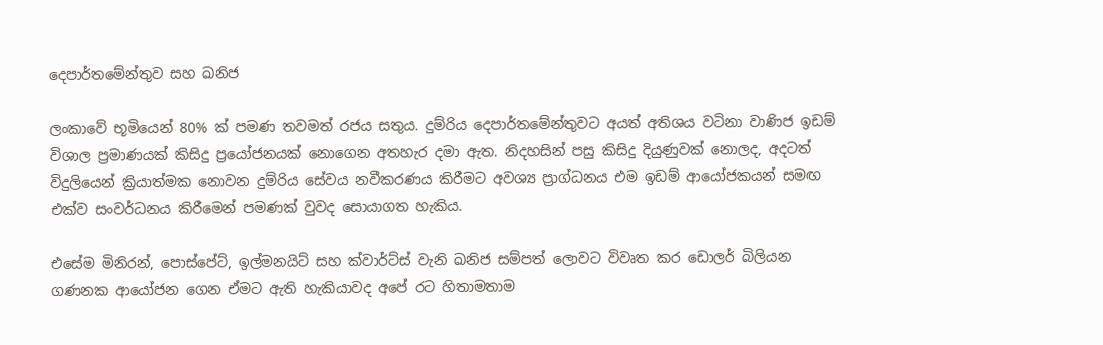දෙපාර්තමේන්තුව සහ ඛනිජ

ලංකාවේ භූමියෙන් 80% ක් පමණ තවමත් රජය සතුය. දුම්රිය දෙපාර්තමේන්තුවට අයත් අතිශය වටිනා වාණිජ ඉඩම් විශාල ප්‍රමාණයක් කිසිදු ප්‍රයෝජනයක් නොගෙන අතහැර දමා ඇත. නිදහසින් පසු කිසිදු දියුණුවක් නොලද, අදටත් විදුලියෙන් ක්‍රියාත්මක නොවන දුම්රිය සේවය නවීකරණය කිරීමට අවශ්‍ය ප්‍රාග්ධනය එම ඉඩම් ආයෝජකයන් සමඟ එක්ව සංවර්ධනය කිරීමෙන් පමණක් වුවද සොයාගත හැකිය.

එසේම මිනිරන්, පොස්පේට්, ඉල්මනයිට් සහ ක්වාර්ට්ස් වැනි ඛනිජ සම්පත් ලොවට විවෘත කර ඩොලර් බිලියන ගණනක ආයෝජන ගෙන ඒමට ඇති හැකියාවද අපේ රට හිතාමතාම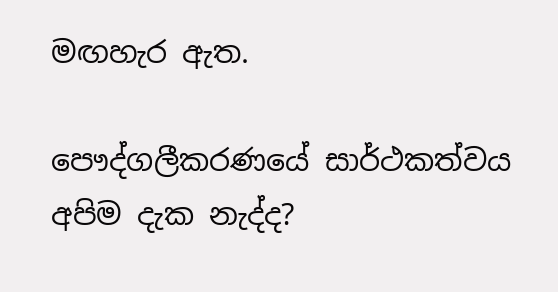මඟහැර ඇත.

පෞද්ගලීකරණයේ සාර්ථකත්වය අපිම දැක නැද්ද?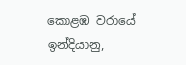කොළඹ වරායේ ඉන්දියානු,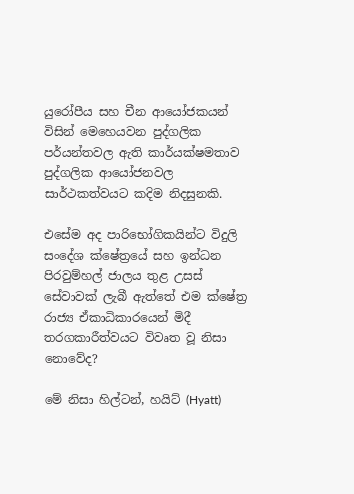යුරෝපීය සහ චීන ආයෝජකයන් විසින් මෙහෙයවන පුද්ගලික පර්යන්තවල ඇති කාර්යක්ෂමතාව පුද්ගලික ආයෝජනවල සාර්ථකත්වයට කදිම නිදසුනකි.

එසේම අද පාරිභෝගිකයින්ට විදුලි සංදේශ ක්ෂේත්‍රයේ සහ ඉන්ධන පිරවුම්හල් ජාලය තුළ උසස් සේවාවක් ලැබී ඇත්තේ එම ක්ෂේත්‍ර රාජ්‍ය ඒකාධිකාරයෙන් මිදී තරගකාරීත්වයට විවෘත වූ නිසා නොවේද?

මේ නිසා හිල්ටන්, හයිට් (Hyatt)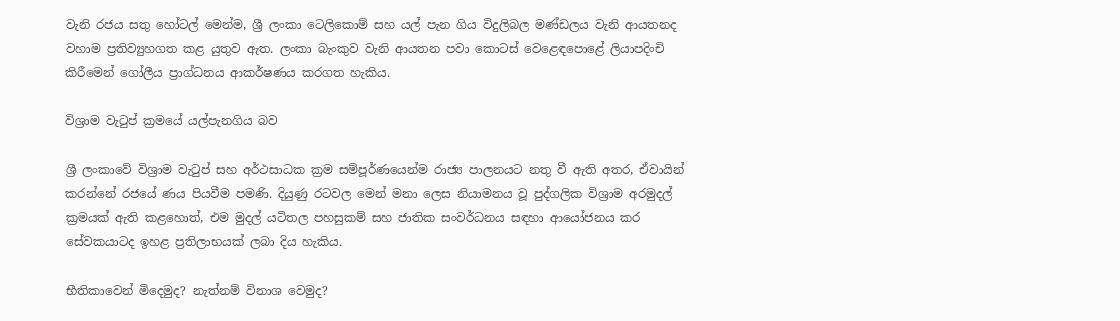වැනි රජය සතු හෝටල් මෙන්ම, ශ්‍රී ලංකා ටෙලිකොම් සහ යල් පැන ගිය විදුලිබල මණ්ඩලය වැනි ආයතනද වහාම ප්‍රතිව්‍යුහගත කළ යුතුව ඇත. ලංකා බැංකුව වැනි ආයතන පවා කොටස් වෙළෙඳපොළේ ලියාපදිංචි කිරීමෙන් ගෝලීය ප්‍රාග්ධනය ආකර්ෂණය කරගත හැකිය.

විශ්‍රාම වැටුප් ක්‍රමයේ යල්පැනගිය බව

ශ්‍රී ලංකාවේ විශ්‍රාම වැටුප් සහ අර්ථසාධක ක්‍රම සම්පූර්ණයෙන්ම රාජ්‍ය පාලනයට නතු වී ඇති අතර, ඒවායින් කරන්නේ රජයේ ණය පියවීම පමණි. දියුණු රටවල මෙන් මනා ලෙස නියාමනය වූ පුද්ගලික විශ්‍රාම අරමුදල් ක්‍රමයක් ඇති කළහොත්, එම මුදල් යටිතල පහසුකම් සහ ජාතික සංවර්ධනය සඳහා ආයෝජනය කර සේවකයාටද ඉහළ ප්‍රතිලාභයක් ලබා දිය හැකිය.

භීතිකාවෙන් මිදෙමුද? නැත්නම් විනාශ වෙමුද?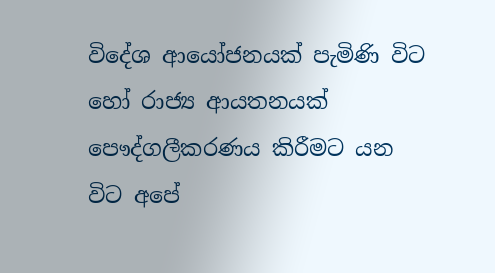විදේශ ආයෝජනයක් පැමිණි විට හෝ රාජ්‍ය ආයතනයක් පෞද්ගලීකරණය කිරීමට යන විට අපේ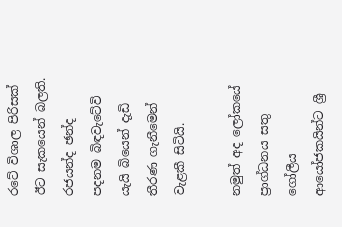රටේ විශාල පිරිසක් ඊට සැකයෙන් බලති. රජයන්ද ඡන්ද පදනම බිඳවැටේවි යැයි බියෙන් දැඩි තීරණ ගැනීමෙන් වැළකී සිටියි.

නමුත් අද ලෝකයේ ප්‍රාග්ධනය සතු ගෝලීය ආයෝජකයින්ට ශ්‍රී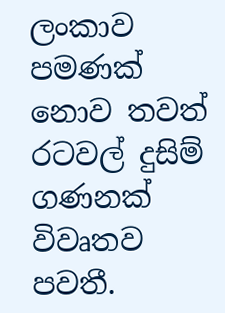ලංකාව පමණක් නොව තවත් රටවල් දුසිම් ගණනක් විවෘතව පවතී.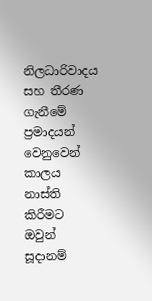නිලධාරිවාදය සහ තීරණ ගැනීමේ ප්‍රමාදයන් වෙනුවෙන් කාලය නාස්ති කිරීමට ඔවුන් සූදානම්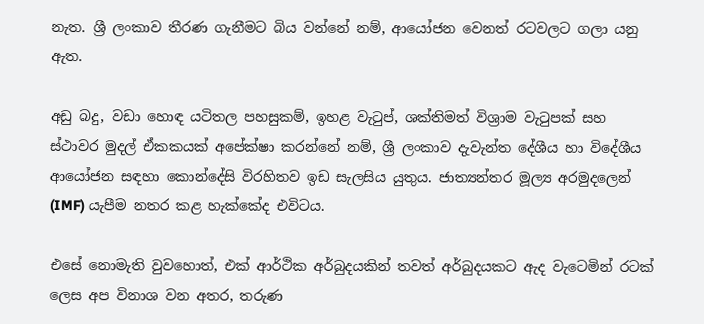නැත. ශ්‍රී ලංකාව තීරණ ගැනීමට බිය වන්නේ නම්, ආයෝජන වෙනත් රටවලට ගලා යනු ඇත.

අඩු බදු, වඩා හොඳ යටිතල පහසුකම්, ඉහළ වැටුප්, ශක්තිමත් විශ්‍රාම වැටුපක් සහ ස්ථාවර මුදල් ඒකකයක් අපේක්ෂා කරන්නේ නම්, ශ්‍රී ලංකාව දැවැන්ත දේශීය හා විදේශීය ආයෝජන සඳහා කොන්දේසි විරහිතව ඉඩ සැලසිය යුතුය. ජාත්‍යන්තර මූල්‍ය අරමුදලෙන් (IMF) යැපීම නතර කළ හැක්කේද එවිටය.

එසේ නොමැති වුවහොත්, එක් ආර්ථික අර්බුදයකින් තවත් අර්බුදයකට ඇද වැටෙමින් රටක් ලෙස අප විනාශ වන අතර, තරුණ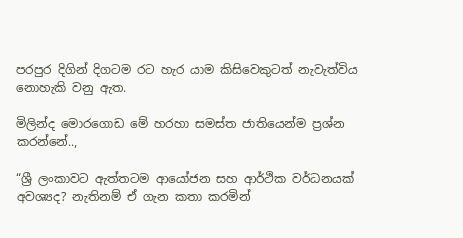පරපුර දිගින් දිගටම රට හැර යාම කිසිවෙකුටත් නැවැත්විය නොහැකි වනු ඇත.

මිලින්ද මොරගොඩ මේ හරහා සමස්ත ජාතියෙන්ම ප්‍රශ්න කරන්නේ..,

“ශ්‍රී ලංකාවට ඇත්තටම ආයෝජන සහ ආර්ථික වර්ධනයක් අවශ්‍යද? නැතිනම් ඒ ගැන කතා කරමින්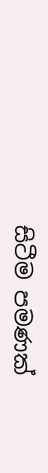සිටීම පමණක්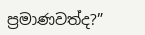ප්‍රමාණවත්ද?”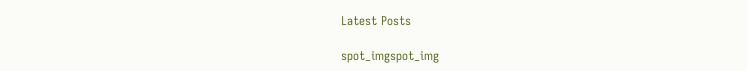Latest Posts

spot_imgspot_img